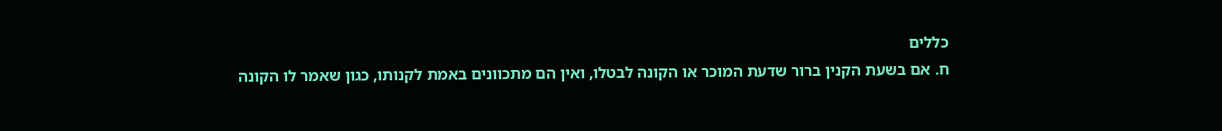כללים
ח. אם בשעת הקנין ברור שדעת המוכר או הקונה לבטלו, ואין הם מתכוונים באמת לקנותו, כגון שאמר לו הקונה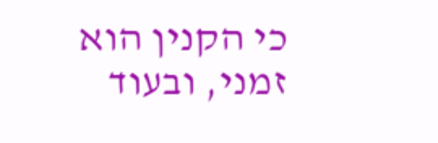כי הקנין הוא זמני, ובעוד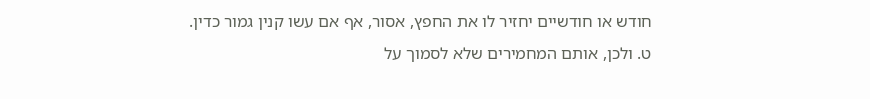חודש או חודשיים יחזיר לו את החפץ, אסור, אף אם עשו קנין גמור כדין.
ט. ולכן, אותם המחמירים שלא לסמוך על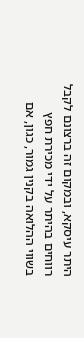היתר עיסקא, ובמקום זה ברצונם לקבל רווחים בהיתר על ידי מכירת חפץ בשווי ההלואה בקנין גמור, כגון, אם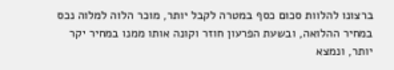ברצונו להלוות סכום כסף במטרה לקבל יותר, מוכר הלוה למלוה נכס במחיר ההלואה, ובשעת הפרעון חוזר וקונה אותו ממנו במחיר יקר יותר, ונמצא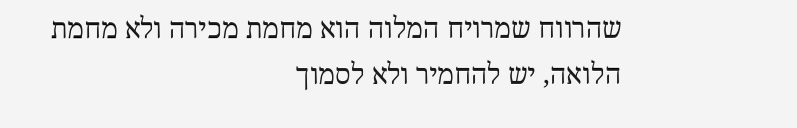שהרווח שמרויח המלוה הוא מחמת מכירה ולא מחמת הלואה, יש להחמיר ולא לסמוך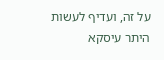על זה, ועדיף לעשות היתר עיסקא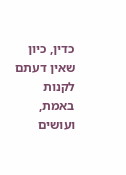כדין, כיון שאין דעתם לקנות באמת, ועושים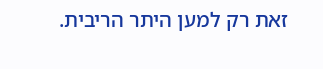זאת רק למען היתר הריבית.